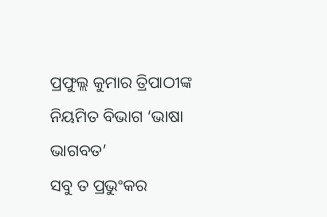ପ୍ରଫୁଲ୍ଲ କୁମାର ତ୍ରିପାଠୀଙ୍କ ନିୟମିତ ବିଭାଗ ‘ଭାଷା ଭାଗବତ’
ସବୁ ତ ପ୍ରଭୁଂକର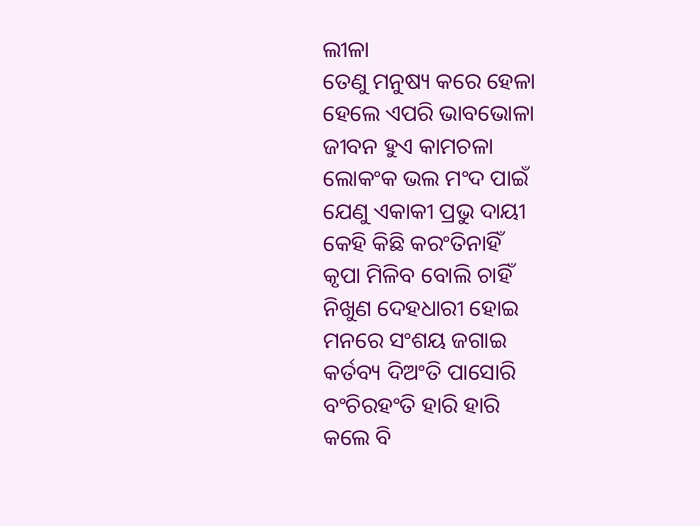ଲୀଳା
ତେଣୁ ମନୁଷ୍ୟ କରେ ହେଳା
ହେଲେ ଏପରି ଭାବଭୋଳା
ଜୀବନ ହୁଏ କାମଚଳା
ଲୋକଂକ ଭଲ ମଂଦ ପାଇଁ
ଯେଣୁ ଏକାକୀ ପ୍ରଭୁ ଦାୟୀ
କେହି କିଛି କରଂତିନାହିଁ
କୃପା ମିଳିବ ବୋଲି ଚାହିଁ
ନିଖୁଣ ଦେହଧାରୀ ହୋଇ
ମନରେ ସଂଶୟ ଜଗାଇ
କର୍ତବ୍ୟ ଦିଅଂତି ପାସୋରି
ବଂଚିରହଂତି ହାରି ହାରି
କଲେ ବି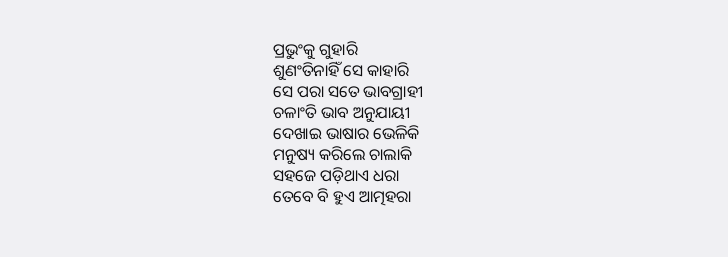ପ୍ରଭୁଂକୁ ଗୁହାରି
ଶୁଣଂତିନାହିଁ ସେ କାହାରି
ସେ ପରା ସତେ ଭାବଗ୍ରାହୀ
ଚଳାଂତି ଭାବ ଅନୁଯାୟୀ
ଦେଖାଇ ଭାଷାର ଭେଳିକି
ମନୁଷ୍ୟ କରିଲେ ଚାଲାକି
ସହଜେ ପଡ଼ିଥାଏ ଧରା
ତେବେ ବି ହୁଏ ଆତ୍ମହରା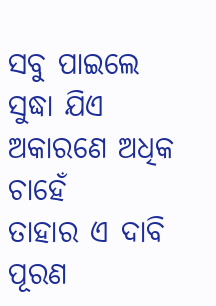ସବୁ ପାଇଲେ ସୁଦ୍ଧା ଯିଏ
ଅକାରଣେ ଅଧିକ ଚାହେଁ
ତାହାର ଏ ଦାବି ପୂରଣ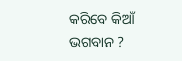କରିବେ କିଆଁ ଭଗବାନ ?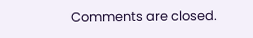Comments are closed.